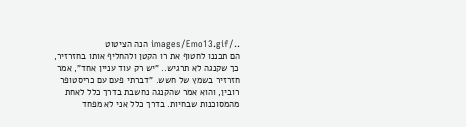../images/Emo13.gif הנה הציטוט
הם תכננו לחטוף את רו הקטן ולהחליף אותו בחזרזיר, כך שקנגה לא תרגיש.. "יש רק עוד עניין אחד", אמר חזרזיר בשמץ של חשש. "דברתי פעם עם כריסטופר רובין, והוא אמר שהקנגה נחשבת בדרך כלל לאחת מהמסוכנות שבחיות. בדרך כלל אני לא מפחד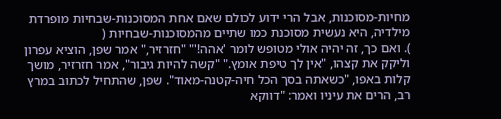מחיות-מסוכנות, אבל הרי ידוע לכולם שאם אחת המסוכנות-שבחיות מופרדת מילדיה, היא נעשית מסוכנת כמו שתיים מהמסוכנות-שבחיות (
). ואם כך, זה יהיה אולי מטופש לומר 'אהה!'" "חזרזיר," אמר שפן, הוציא עפרון וליקק את קצהו, "אין לך טיפת אומץ." "קשה להיות גיבור", אמר חזרזיר, מושך קלות באפו, "כשאתה בסך הכל חיה-קטנה-מאוד". שפן, שהתחיל לכתוב במרץ רב, הרים את עיניו ואמר: "דווקא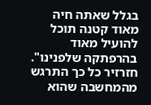בגלל שאתה חיה מאוד קטנה תוכל להועיל מאוד בהרפתקה שלפנינו". חזרזיר כל כך התרגש מהמחשבה שהוא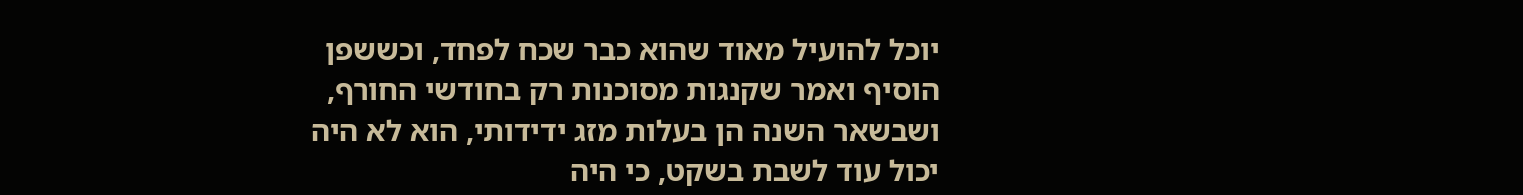יוכל להועיל מאוד שהוא כבר שכח לפחד, וכששפן הוסיף ואמר שקנגות מסוכנות רק בחודשי החורף, ושבשאר השנה הן בעלות מזג ידידותי, הוא לא היה יכול עוד לשבת בשקט, כי היה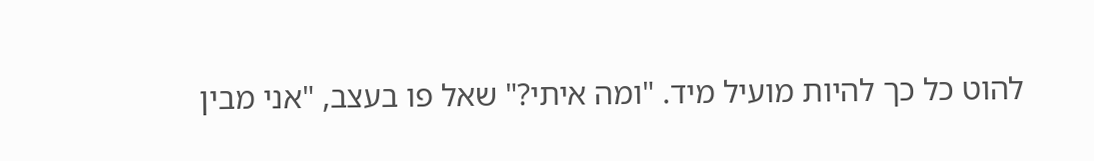להוט כל כך להיות מועיל מיד. "ומה איתי?" שאל פו בעצב, "אני מבין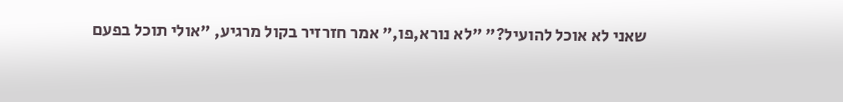שאני לא אוכל להועיל?" "לא נורא,פו," אמר חזרזיר בקול מרגיע, "אולי תוכל בפעם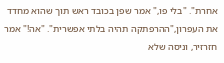אחרת". "בלי פו," אמר שפן בכובד ראש תוך שהוא מחדד את העפרון,"ההרפתקה תהיה בלתי אפשרית". "אה!" אמר חזרזיר, וניסה שלא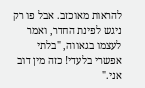להראות מאוכזב. אבל פו רק ניגש לפינת החדר, ואמר לעצמו בגאווה, "בלתי אפשרי בלעדי! כזה מין דוב אני."